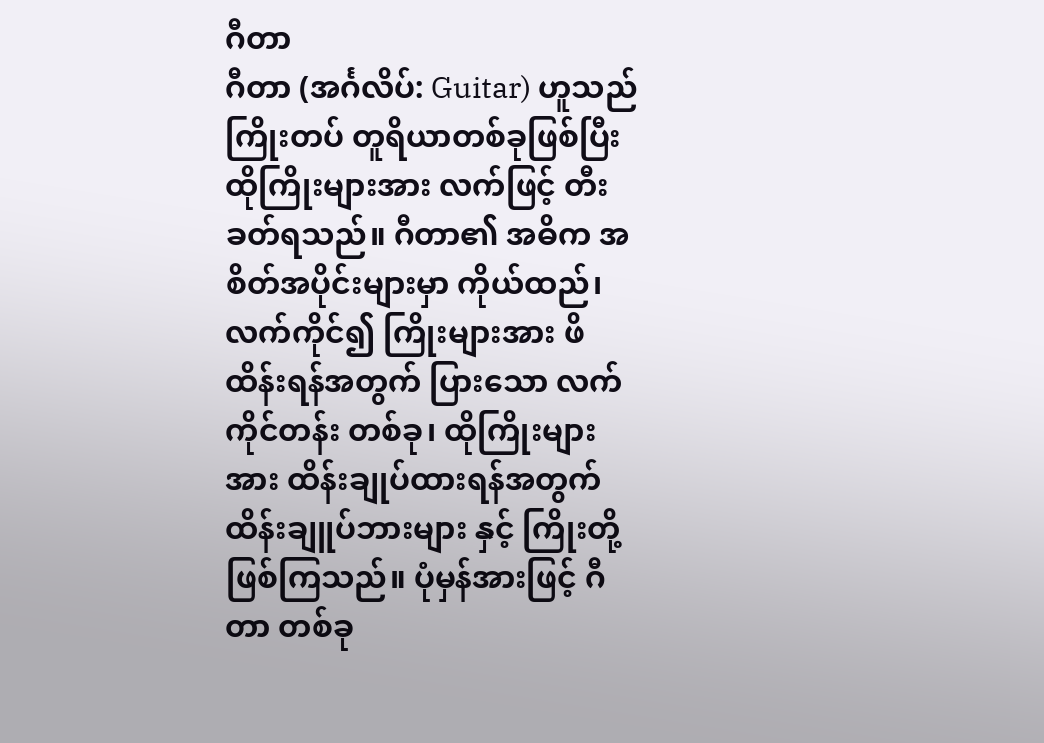ဂီတာ
ဂီတာ (အင်္ဂလိပ်: Guitar) ဟူသည် ကြိုးတပ် တူရိယာတစ်ခုဖြစ်ပြီး ထိုကြိုးများအား လက်ဖြင့် တီးခတ်ရသည်။ ဂီတာ၏ အဓိက အစိတ်အပိုင်းများမှာ ကိုယ်ထည်၊ လက်ကိုင်၍ ကြိုးများအား ဖိထိန်းရန်အတွက် ပြားသော လက်ကိုင်တန်း တစ်ခု၊ ထိုကြိုးများအား ထိန်းချုပ်ထားရန်အတွက် ထိန်းချူပ်ဘားများ နှင့် ကြိုးတို့ ဖြစ်ကြသည်။ ပုံမှန်အားဖြင့် ဂီတာ တစ်ခု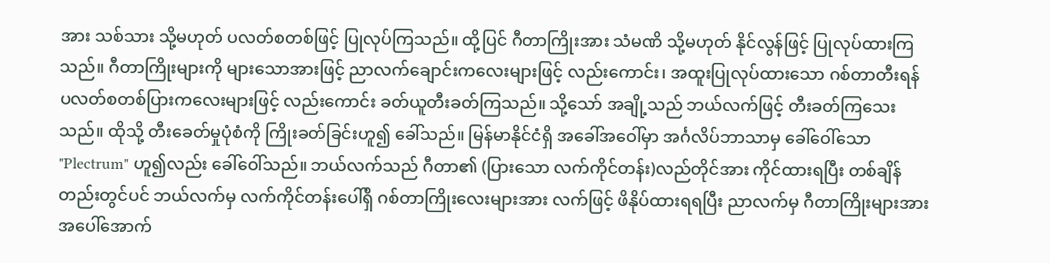အား သစ်သား သို့မဟုတ် ပလတ်စတစ်ဖြင့် ပြုလုပ်ကြသည်။ ထို့ပြင် ဂီတာကြိုးအား သံမဏိ သို့မဟုတ် နိုင်လွန်ဖြင့် ပြုလုပ်ထားကြသည်။ ဂီတာကြိုးများကို များသောအားဖြင့် ညာလက်ချောင်းကလေးများဖြင့် လည်းကောင်း၊ အထူးပြုလုပ်ထားသော ဂစ်တာတီးရန် ပလတ်စတစ်ပြားကလေးများဖြင့် လည်းကောင်း ခတ်ယူတီးခတ်ကြသည်။ သို့သော် အချို့သည် ဘယ်လက်ဖြင့် တီးခတ်ကြသေးသည်။ ထိုသို့ တီးခေတ်မှုပုံစံကို ကြိုးခတ်ခြင်းဟူ၍ ခေါ်သည်။ မြန်မာနိုင်ငံရှိ အခေါ်အဝေါ်မှာ အင်္ဂလိပ်ဘာသာမှ ခေါ်ဝေါ်သော "Plectrum" ဟူ၍လည်း ခေါ်ဝေါ်သည်။ ဘယ်လက်သည် ဂီတာ၏ (ပြားသော လက်ကိုင်တန်း)လည်တိုင်အား ကိုင်ထားရပြီး တစ်ချိန်တည်းတွင်ပင် ဘယ်လက်မှ လက်ကိုင်တန်းပေါ်ရှိ ဂစ်တာကြိုးလေးများအား လက်ဖြင့် ဖိနိုပ်ထားရရပြီး ညာလက်မှ ဂီတာကြိုးများအား အပေါ်အောက်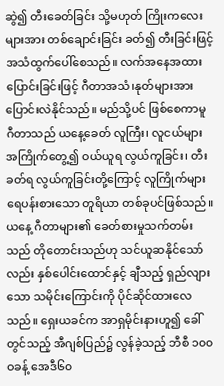ဆွဲ၍ တီးခေတ်ခြင်း သို့မဟုတ် ကြိုးကလေးများအား တစ်ချောင်းခြင်း ခတ်၍ တီးခြင်းဖြင့် အသံထွက်ပေါ်စေသည်။ လက်အနေအထားပြောင်းခြင်းဖြင့် ဂီတာအသံ၊နုတ်များအား ပြောင်းလဲနိုင်သည်။ မည်သို့ပင် ဖြစ်စေကာမူ ဂီတာသည် ယနေ့ခေတ် လူကြီး၊ လူငယ်များ အကြိုက်တွေ့၍ ဝယ်ယူရ လွယ်ကူခြင်း၊ တီးခတ်ရ လွယ်ကူခြင်းတို့ကြောင့် လူကြိုက်များ ရေပန်းစားသော တူရိယာ တစ်ခုပင်ဖြစ်သည်။
ယနေ့ ဂီတာများ၏ ခေတ်စားမှုသက်တမ်းသည် တိုတောင်းသည်ဟု သင်ယူဆနိုင်သော်လည်း နှစ်ပေါင်းထောင်နှင့် ချီသည့် ရှည်လျားသော သမိုင်းကြောင်းကို ပိုင်ဆိုင်ထားလေသည်။ ရှေးယခင်က အာရှမိုင်းနားဟူ၍ ခေါ်တွင်သည့် အီဂျစ်ပြည်၌ လွန်ခဲ့သည့် ဘီစီ ၁၀၀ဝခန့် အေဒီ၆၀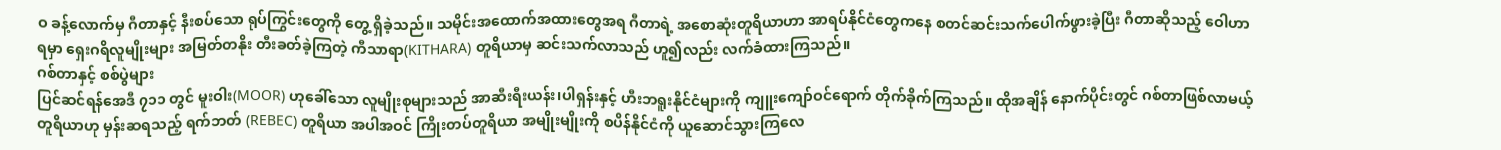ဝ ခန့်လောက်မှ ဂီတာနှင့် နီးစပ်သော ရုပ်ကြွင်းတွေကို တွေ့ ရှိခဲ့သည်။ သမိုင်းအထောက်အထားတွေအရ ဂီတာရဲ့ အစောဆုံးတူရိယာဟာ အာရပ်နိုင်ငံတွေကနေ စတင်ဆင်းသက်ပေါက်ဖွားခဲ့ပြီး ဂီတာဆိုသည့် ဝေါဟာရမှာ ရှေးဂရိလူမျိုးများ အမြတ်တနိုး တီးခတ်ခဲ့ကြတဲ့ ကီသာရာ(KITHARA) တူရိယာမှ ဆင်းသက်လာသည် ဟူ၍လည်း လက်ခံထားကြသည်။
ဂစ်တာနှင့် စစ်ပွဲများ
ပြင်ဆင်ရန်အေဒီ ၇၁၁ တွင် မူးဝါး(MOOR) ဟုခေါ်သော လူမျိုးစုများသည် အာဆီးရီးယန်း၊ပါရှန်းနှင့် ဟီးဘရူးနိုင်ငံများကို ကျူးကျော်ဝင်ရောက် တိုက်ခိုက်ကြသည်။ ထိုအချိန် နောက်ပိုင်းတွင် ဂစ်တာဖြစ်လာမယ့် တူရိယာဟု မှန်းဆရသည့် ရက်ဘတ် (REBEC) တူရိယာ အပါအဝင် ကြိုးတပ်တူရိယာ အမျိုးမျိုးကို စပိန်နိုင်ငံကို ယူဆောင်သွားကြလေ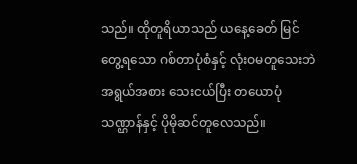သည်။ ထိုတူရိယာသည် ယနေ့ခေတ် မြင်တွေ့ရသော ဂစ်တာပုံစံနှင့် လုံးဝမတူသေးဘဲ အရွယ်အစား သေးငယ်ပြီး တယောပုံသဏ္ဌာန်နှင့် ပိုမိုဆင်တူလေသည်။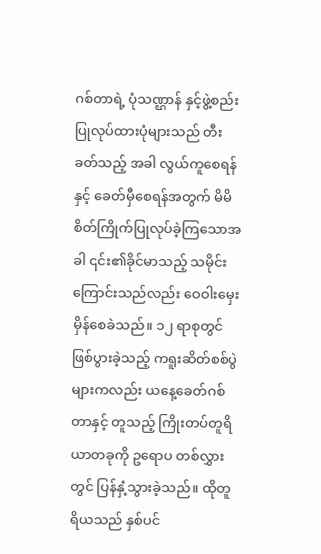ဂစ်တာရဲ့ ပုံသဏ္ဌာန် နှင့်ဖွဲ့စည်း ပြုလုပ်ထားပုံများသည် တီးခတ်သည့် အခါ လွယ်ကူစေရန်နှင့် ခေတ်မှီစေရန်အတွက် မိမိစိတ်ကြိုက်ပြုလုပ်ခဲ့ကြသောအခါ ၎င်း၏ခိုင်မာသည့် သမိုင်းကြောင်းသည်လည်း ဝေဝါးမှေးမှိန်စေခဲသည်။ ၁၂ ရာစုတွင် ဖြစ်ပွားခဲ့သည့် ကရူးဆိတ်စစ်ပွဲများကလည်း ယနေ့ခေတ်ဂစ်တာနှင့် တူသည့် ကြိုးတပ်တူရိယာတခုကို ဥရောပ တစ်လွှားတွင် ပြန်နှံ့သွားခဲ့သည်။ ထိုတူရိယသည် နှစ်ပင်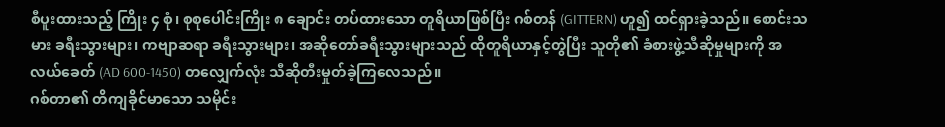စီပူးထားသည့် ကြိုး ၄ စုံ၊ စုစုပေါင်းကြိုး ၈ ချောင်း တပ်ထားသော တူရိယာဖြစ်ပြီး ဂစ်တန် (GITTERN) ဟူ၍ ထင်ရှားခဲ့သည်။ စောင်းသမား ခရီးသွားများ၊ ကဗျာဆရာ ခရီးသွားများ၊ အဆိုတော်ခရီးသွားများသည် ထိုတူရိယာနှင့်တွဲပြီး သူတို၏ ခံစားဖွဲ့သီဆိုမှုများကို အလယ်ခေတ် (AD 600-1450) တလျှေက်လုံး သီဆိုတီးမှုတ်ခဲ့ကြလေသည်။
ဂစ်တာ၏ တိကျခိုင်မာသော သမိုင်း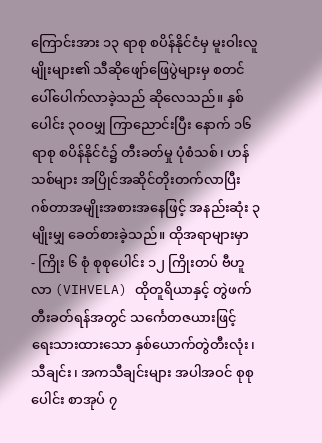ကြောင်းအား ၁၃ ရာစု စပိန်နိုင်ငံမှ မူးဝါးလူမျိုးများ၏ သီဆိုဖျော်ဖြေပွဲများမှ စတင်ပေါ်ပေါက်လာခဲ့သည် ဆိုလေသည်။ နှစ်ပေါင်း ၃၀ဝမျှ ကြာညောင်းပြီး နောက် ၁၆ ရာစု စပိန်နိုင်ငံ၌ တီးခတ်မှု ပုံစံသစ်၊ ဟန်သစ်များ အပြိုင်အဆိုင်တိုးတက်လာပြီး ဂစ်တာအမျိုးအစားအနေဖြင့် အနည်းဆုံး ၃ မျိုးမျှ ခေတ်စားခဲ့သည်။ ထိုအရာများမှာ
- ကြိုး ၆ စုံ စုစုပေါင်း ၁၂ ကြိုးတပ် ဗီဟူလာ (VIHVELA) ထိုတူရိယာနှင့် တွဲဖက်တီးခတ်ရန်အတွင် သင်္ကေတဇယားဖြင့် ရေးသားထားသော နှစ်ယောက်တွဲတီးလုံး၊ သီချင်း၊ အကသီချင်းများ အပါအဝင် စုစုပေါင်း စာအုပ် ၇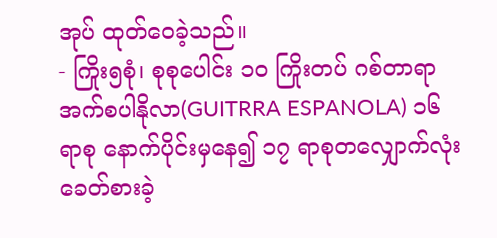အုပ် ထုတ်ဝေခဲ့သည်။
- ကြိုး၅စုံ၊ စုစုပေါင်း ၁ဝ ကြိုးတပ် ဂစ်တာရာအက်စပါနိုလာ(GUITRRA ESPANOLA) ၁၆ ရာစု နောက်ပိုင်းမှနေ၍ ၁၇ ရာစုတလျှောက်လုံး ခေတ်စားခဲ့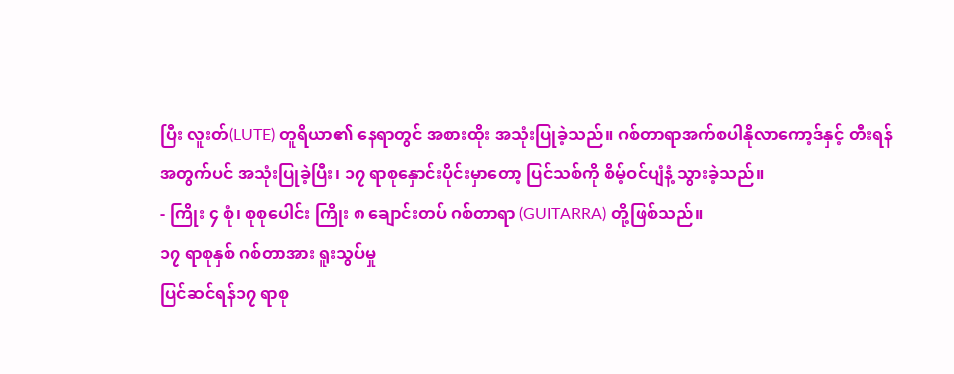ပြီး လူးတ်(LUTE) တူရိယာ၏ နေရာတွင် အစားထိုး အသုံးပြုခဲ့သည်။ ဂစ်တာရာအက်စပါနိုလာကော့ဒ်နှင့် တီးရန်အတွက်ပင် အသုံးပြုခဲ့ပြီး၊ ၁၇ ရာစုနှောင်းပိုင်းမှာတော့ ပြင်သစ်ကို စိမ့်ဝင်ပျံနံ့ သွားခဲ့သည်။
- ကြိုး ၄ စုံ၊ စုစုပေါင်း ကြိုး ၈ ချောင်းတပ် ဂစ်တာရာ (GUITARRA) တို့ဖြစ်သည်။
၁၇ ရာစုနှစ် ဂစ်တာအား ရူးသွပ်မှု
ပြင်ဆင်ရန်၁၇ ရာစု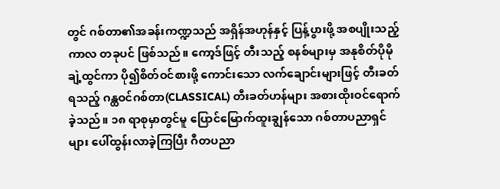တွင် ဂစ်တာ၏အခန်းကဏ္ဍသည် အရှိန်အဟုန်နှင့် ပြန့်ပွားဖို့ အစပျိုးသည့် ကာလ တခုပင် ဖြစ်သည်။ ကော့ဒ်ဖြင့် တီးသည့် စနစ်များမှ အနုစိတ်ပိုမိုချဲ့ထွင်ကာ ပို၍စိတ်ဝင်စားဖို့ ကောင်းသော လက်ချောင်းများဖြင့် တီးခတ်ရသည့် ဂန္ထဝင်ဂစ်တာ(CLASSICAL) တီးခတ်ဟန်များ အစားထိုးဝင်ရောက်ခဲ့သည်။ ၁၈ ရာစုမှာတွင်မူ ပြောင်မြောက်ထူးချွန်သော ဂစ်တာပညာရှင်များ ပေါ်ထွန်းလာခဲ့ကြပြီး ဂီတပညာ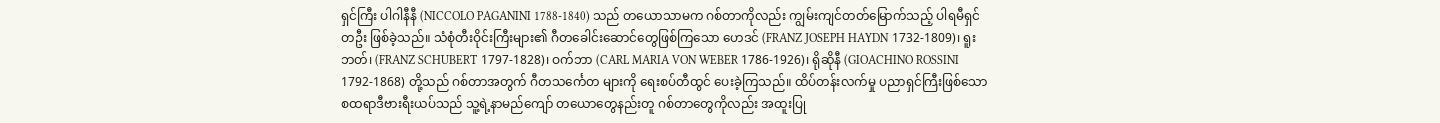ရှင်ကြီး ပါဂါနီနီ (NICCOLO PAGANINI 1788-1840) သည် တယောသာမက ဂစ်တာကိုလည်း ကျွမ်းကျင်တတ်မြောက်သည့် ပါရမီရှင်တဦး ဖြစ်ခဲ့သည်။ သံစုံတီးဝိုင်းကြီးများ၏ ဂီတခေါင်းဆောင်တွေဖြစ်ကြသော ဟေဒင် (FRANZ JOSEPH HAYDN 1732-1809)၊ ရူးဘတ်၊ (FRANZ SCHUBERT 1797-1828)၊ ဝက်ဘာ (CARL MARIA VON WEBER 1786-1926)၊ ရိုဆိုနီ (GIOACHINO ROSSINI 1792-1868) တို့သည် ဂစ်တာအတွက် ဂီတသင်္ကေတ များကို ရေးစပ်တီထွင် ပေးခဲ့ကြသည်။ ထိပ်တန်းလက်မှု ပညာရှင်ကြီးဖြစ်သော စထရာဒီဗားရီးယပ်သည် သူ့ရဲ့နာမည်ကျော် တယောတွေနည်းတူ ဂစ်တာတွေကိုလည်း အထူးပြု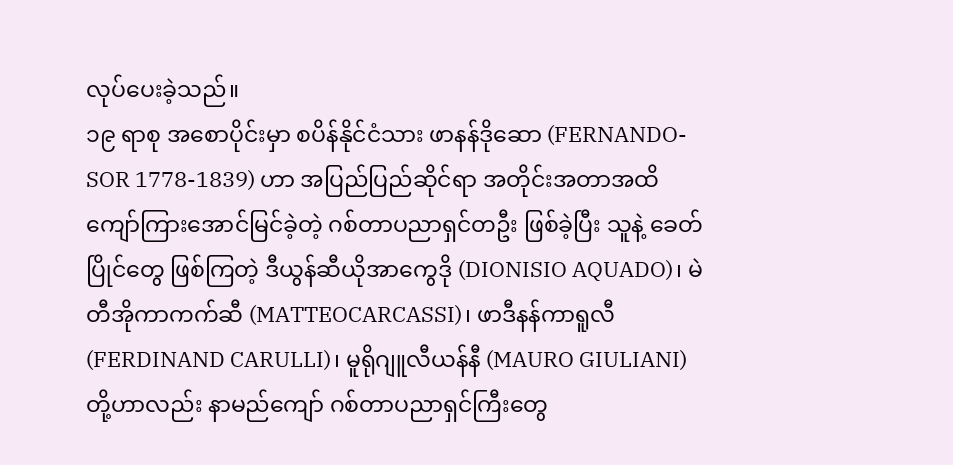လုပ်ပေးခဲ့သည်။
၁၉ ရာစု အစောပိုင်းမှာ စပိန်နိုင်ငံသား ဖာနန်ဒိုဆော (FERNANDO-SOR 1778-1839) ဟာ အပြည်ပြည်ဆိုင်ရာ အတိုင်းအတာအထိ ကျော်ကြားအောင်မြင်ခဲ့တဲ့ ဂစ်တာပညာရှင်တဦး ဖြစ်ခဲ့ပြီး သူနဲ့ ခေတ်ပြိုင်တွေ ဖြစ်ကြတဲ့ ဒီယွန်ဆီယိုအာကွေဒို (DIONISIO AQUADO)၊ မဲတီအိုကာကက်ဆီ (MATTEOCARCASSI)၊ ဖာဒီနန်ကာရူလီ (FERDINAND CARULLI)၊ မူရိုဂျူလီယန်နီ (MAURO GIULIANI) တို့ဟာလည်း နာမည်ကျော် ဂစ်တာပညာရှင်ကြီးတွေ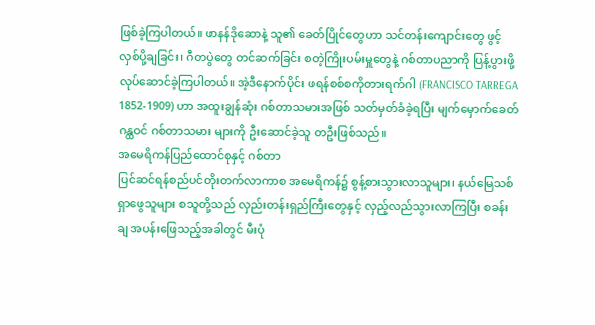ဖြစ်ခဲ့ကြပါတယ်။ ဖာနန်ဒိုဆောနဲ့ သူ၏ ခေတ်ပြိုင်တွေဟာ သင်တန်းကျောင်းတွေ ဖွင့်လှစ်ပို့ချခြင်း၊ ဂီတပွဲတွေ တင်ဆက်ခြင်း စတဲ့ကြိုးပမ်းမှူတွေနဲ့ ဂစ်တာပညာကို ပြန့်ပွားဖို့ လုပ်ဆောင်ခဲ့ကြပါတယ်။ အဲ့ဒီနောက်ပိုင်း ဖရန်စစ်စကိုတားရက်ဂါ (FRANCISCO TARREGA 1852-1909) ဟာ အထူးချွန်ဆုံး ဂစ်တာသမားအဖြစ် သတ်မှတ်ခံခဲ့ရပြီး မျက်မှောက်ခေတ် ဂန္ထဝင် ဂစ်တာသမား များကို ဦးဆောင်ခဲ့သူ တဦးဖြစ်သည်။
အမေရိကန်ပြည်ထောင်စုနှင့် ဂစ်တာ
ပြင်ဆင်ရန်စည်ပင်တိုးတက်လာကာစ အမေရိကန်၌ စွန့်စားသွားလာသူများ၊ နယ်မြေသစ်ရှာဖွေသူများ စသူတို့သည် လှည်းတန်းရှည်ကြီးတွေနှင့် လှည့်လည်သွားလာကြပြီး စခန်းချ အပန်းဖြေသည့်အခါတွင် မီးပုံ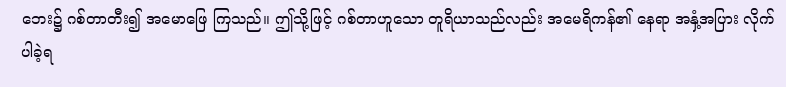ဘေး၌ ဂစ်တာတီး၍ အမောဖြေ ကြသည်။ ဤသို့ဖြင့် ဂစ်တာဟူသော တူရိယာသည်လည်း အမေရိကန်၏ နေရာ အနှံ့အပြား လိုက်ပါခဲ့ရ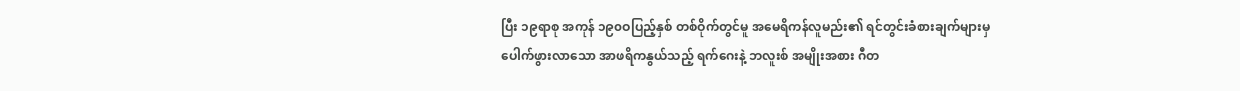ပြီး ၁၉ရာစု အကုန် ၁၉၀ဝပြည့်နှစ် တစ်ဝိုက်တွင်မူ အမေရိကန်လူမည်း၏ ရင်တွင်းခံစားချက်များမှ ပေါက်ဖွားလာသော အာဖရိကနွယ်သည့် ရက်ဂေးနဲ့ ဘလူးစ် အမျိုးအစား ဂီတ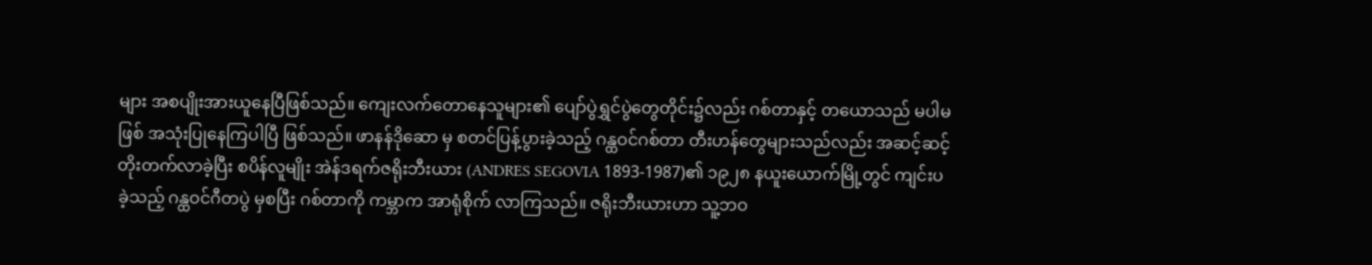များ အစပျိုးအားယူနေပြီဖြစ်သည်။ ကျေးလက်တောနေသူများ၏ ပျော်ပွဲရွှင်ပွဲတွေတိုင်း၌လည်း ဂစ်တာနှင့် တယောသည် မပါမဖြစ် အသုံးပြုနေကြပါပြီ ဖြစ်သည်။ ဖာနန်ဒိုဆော မှ စတင်ပြန့်ပွားခဲ့သည့် ဂန္ထဝင်ဂစ်တာ တီးဟန်တွေများသည်လည်း အဆင့်ဆင့်တိုးတက်လာခဲ့ပြီး စပိန်လူမျိုး အဲန်ဒရက်ဇရိုးဘီးယား (ANDRES SEGOVIA 1893-1987)၏ ၁၉၂၈ နယူးယောက်မြို့တွင် ကျင်းပခဲ့သည့် ဂန္ထဝင်ဂီတပွဲ မှစပြီး ဂစ်တာကို ကမ္ဘာက အာရုံစိုက် လာကြသည်။ ဇရိုးဘီးယားဟာ သူ့ဘဝ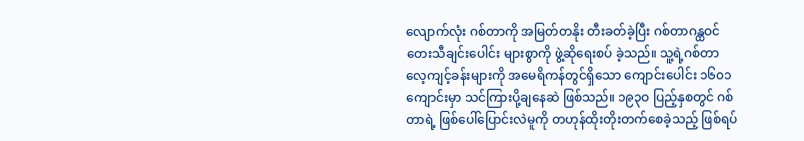လျောက်လုံး ဂစ်တာကို အမြတ်တနိုး တီးခတ်ခဲ့ပြီး ဂစ်တာဂန္ထဝင် တေးသီချင်းပေါင်း များစွာကို ဖွဲ့ဆိုရေးစပ် ခဲ့သည်။ သူ့ရဲ့ဂစ်တာ လေ့ကျင့်ခန်းများကို အမေရိကန်တွင်ရှိသော ကျောင်းပေါင်း ၁၆၀၁ ကျောင်းမှာ သင်ကြားပို့ချနေဆဲ ဖြစ်သည်။ ၁၉၃ဝ ပြည့်နှစတွင် ဂစ်တာရဲ့ ဖြစ်ပေါ်ပြောင်းလဲမူကို တဟုန်ထိုးတိုးတက်စေခဲ့သည့် ဖြစ်ရပ်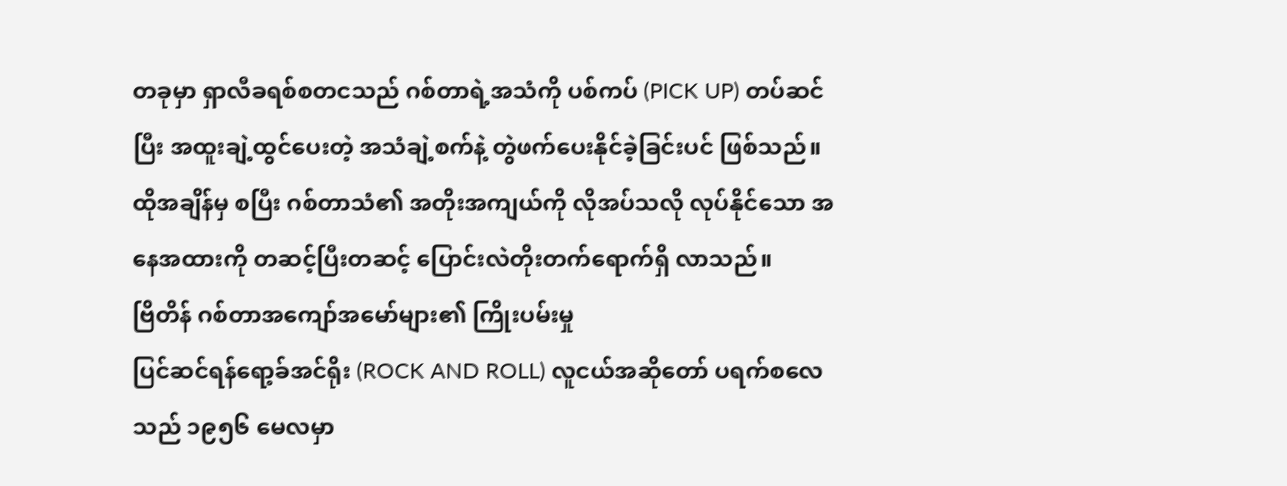တခုမှာ ရှာလီခရစ်စတငသည် ဂစ်တာရဲ့အသံကို ပစ်ကပ် (PICK UP) တပ်ဆင်ပြီး အထူးချဲ့ထွင်ပေးတဲ့ အသံချဲ့စက်နဲ့ တွဲဖက်ပေးနိုင်ခဲ့ခြင်းပင် ဖြစ်သည်။ ထိုအချိန်မှ စပြီး ဂစ်တာသံ၏ အတိုးအကျယ်ကို လိုအပ်သလို လုပ်နိုင်သော အနေအထားကို တဆင့်ပြီးတဆင့် ပြောင်းလဲတိုးတက်ရောက်ရှိ လာသည်။
ဗြိတိန် ဂစ်တာအကျော်အမော်များ၏ ကြိုးပမ်းမှု
ပြင်ဆင်ရန်ရော့ခ်အင်ရိုး (ROCK AND ROLL) လူငယ်အဆိုတော် ပရက်စလေသည် ၁၉၅၆ မေလမှာ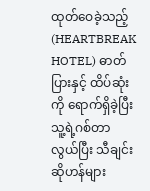ထုတ်ဝေခဲ့သည့် (HEARTBREAK HOTEL) ဓာတ်ပြားနှင့် ထိပ်ဆုံးကို ရောက်ရှိခဲ့ပြီး သူ့ရဲ့ဂစ်တာလွယ်ပြီး သီချင်းဆိုဟန်များ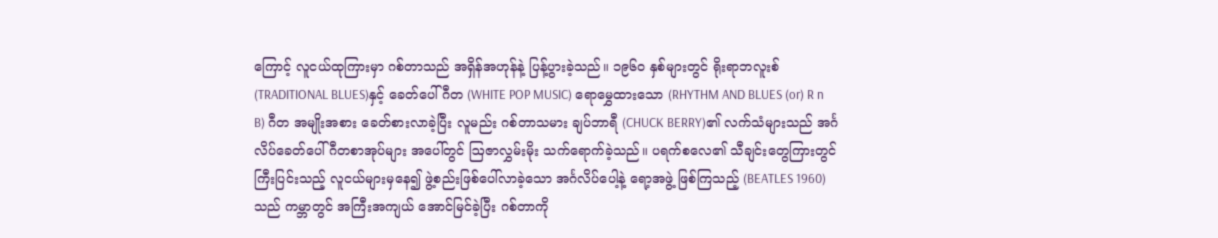ကြောင့် လူငယ်ထုကြားမှာ ဂစ်တာသည် အရှိန်အဟုန်နဲ့ ပြန့်ပွားခဲ့သည်။ ၁၉၆ဝ နှစ်များတွင် ရိုးရာဘလူးစ် (TRADITIONAL BLUES)နှင့် ခေတ်ပေါ်ဂီတ (WHITE POP MUSIC) ရောမွှေထားသော (RHYTHM AND BLUES (or) R n B) ဂီတ အမျိုးအစား ခေတ်စားလာခဲ့ပြီး လူမည်း ဂစ်တာသမား ချပ်ဘာရီ (CHUCK BERRY)၏ လက်သံများသည် အင်္ဂလိပ်ခေတ်ပေါ် ဂီတစာအုပ်များ အပေါ်တွင် ဩဇာလွှမ်းမိုး သက်ရောက်ခဲ့သည်။ ပရက်စလေ၏ သီချင်းတွေကြားတွင် ကြီးပြင်းသည့် လူငယ်များမှနေ၍ ဖွဲ့စည်းဖြစ်ပေါ်လာခဲ့သော အင်္ဂလိပ်ပေါ့နဲ့ ရော့အဖွဲ့ ဖြစ်ကြသည့် (BEATLES 1960) သည် ကမ္ဘာတွင် အကြီးအကျယ် အောင်မြင်ခဲ့ပြီး ဂစ်တာကို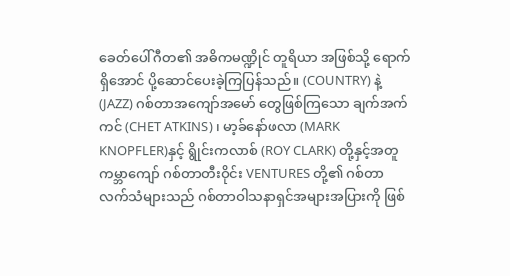ခေတ်ပေါ်ဂီတ၏ အဓိကမဏ္ဍိုင် တူရိယာ အဖြစ်သို့ ရောက်ရှိအောင် ပို့ဆောင်ပေးခဲ့ကြပြန်သည်။ (COUNTRY) နဲ့ (JAZZ) ဂစ်တာအကျော်အမော် တွေဖြစ်ကြသော ချက်အက်ကင် (CHET ATKINS)၊ မာ့ခ်နော်ဖလာ (MARK KNOPFLER)နှင့် ရွိုင်းကလာစ် (ROY CLARK) တို့နှင့်အတူ ကမ္ဘာကျော် ဂစ်တာတီးဝိုင်း VENTURES တို့၏ ဂစ်တာလက်သံများသည် ဂစ်တာဝါသနာရှင်အများအပြားကို ဖြစ်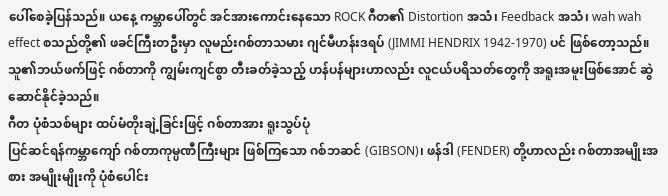ပေါ်စေခဲ့ပြန်သည်။ ယနေ့ ကမ္ဘာပေါ်တွင် အင်အားကောင်းနေသော ROCK ဂီတ၏ Distortion အသံ၊ Feedback အသံ၊ wah wah effect စသည်တို့၏ ဖခင်ကြီးတဦးမှာ လူမည်းဂစ်တာသမား ဂျင်မီဟန်းဒရပ် (JIMMI HENDRIX 1942-1970) ပင် ဖြစ်တော့သည်။ သူ၏ဘယ်ဖက်ဖြင့် ဂစ်တာကို ကျွမ်းကျင်စွာ တီးခတ်ခဲ့သည့် ဟန်ပန်များဟာလည်း လူငယ်ပရိသတ်တွေကို အရူးအမူးဖြစ်အောင် ဆွဲဆောင်နိုင်ခဲ့သည်။
ဂီတ ပုံစံသစ်များ ထပ်မံတိုးချဲ့ခြင်းဖြင့် ဂစ်တာအား ရူးသွပ်ပုံ
ပြင်ဆင်ရန်ကမ္ဘာကျော် ဂစ်တာကုမ္ပဏီကြီးများ ဖြစ်ကြသော ဂစ်ဘဆင် (GIBSON)၊ ဖန်ဒါ (FENDER) တို့ဟာလည်း ဂစ်တာအမျိုးအစား အမျိုးမျိုးကို ပုံစံပေါင်း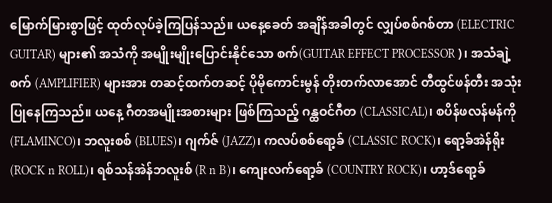မြောက်မြားစွာဖြင့် ထုတ်လုပ်ခဲ့ကြပြန်သည်။ ယနေ့ခေတ် အချိန်အခါတွင် လျှပ်စစ်ဂစ်တာ (ELECTRIC GUITAR) များ၏ အသံကို အမျိုးမျိုးပြောင်းနိုင်သော စက်(GUITAR EFFECT PROCESSOR )၊ အသံချဲ့စက် (AMPLIFIER) များအား တဆင့်ထက်တဆင့် ပိုမိုကောင်းမွန် တိုးတက်လာအောင် တီထွင်ဖန်တီး အသုံးပြုနေကြသည်။ ယနေ့ ဂီတအမျိုးအစားများ ဖြစ်ကြသည့် ဂန္ထဝင်ဂီတ (CLASSICAL)၊ စပိန်ဖလန်မန်ကို (FLAMINCO)၊ ဘလူးစစ် (BLUES)၊ ဂျက်ဇ် (JAZZ)၊ ကလပ်စစ်ရော့ခ် (CLASSIC ROCK)၊ ရော့ခ်အဲန်ရိုး (ROCK n ROLL)၊ ရစ်သန်အဲန်ဘလူးစ် (R n B)၊ ကျေးလက်ရော့ခ် (COUNTRY ROCK)၊ ဟာ့ဒ်ရော့ခ်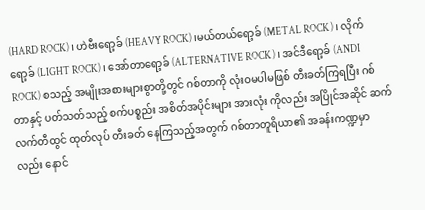(HARD ROCK)၊ ဟဲဗီးရော့ခ် (HEAVY ROCK)၊မယ်တယ်ရော့ခ် (METAL ROCK)၊ လိုက်ရော့ခ် (LIGHT ROCK)၊ အော်တာရော့ခ် (ALTERNATIVE ROCK)၊ အင်ဒီရော့ခ် (ANDI ROCK) စသည့် အမျိုးအစားများစွာတို့တွင် ဂစ်တာကို လုံးဝမပါမဖြစ် တီးခတ်ကြရပြီး ဂစ်တာနှင့် ပတ်သတ်သည့် စက်ပစ္စည်း အစိတ်အပိုင်းများ အားလုံး ကိုလည်း အပြိုင်အဆိုင် ဆက်လက်တီထွင် ထုတ်လုပ် တီးခတ် နေကြသည့်အတွက် ဂစ်တာတူရိယာ၏ အခန်းကဏ္ဍမှာလည်း နောင်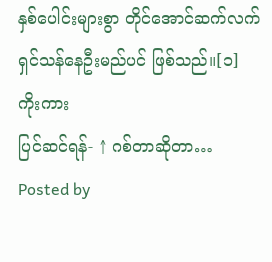နှစ်ပေါင်းများစွာ တိုင်အောင်ဆက်လက် ရှင်သန်နေဦးမည်ပင် ဖြစ်သည်။[၁]
ကိုးကား
ပြင်ဆင်ရန်- ↑ ဂစ်တာဆိုတာ… Posted by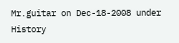Mr.guitar on Dec-18-2008 under History